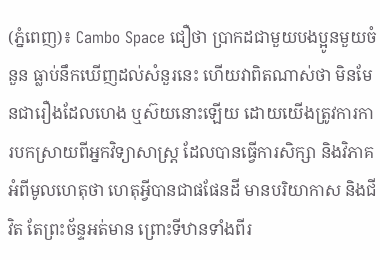(ភ្នំពេញ)៖ Cambo Space ជឿថា ប្រាកដជាមួយបងប្អូនមួយចំនួន ធ្លាប់នឹកឃើញដល់សំនួរនេះ ហើយវាពិតណាស់ថា មិនមែនជារឿងដែលហេង ឬស៊យនោះឡើយ ដោយយើងត្រូវការការបកស្រាយពីអ្នកវិទ្យាសាស្ត្រ ដែលបានធ្វើការសិក្សា និងវិភាគអំពីមូលហេតុថា ហេតុអ្វីបានជាផផែនដី មានបរិយាកាស និងជីវិត តែព្រះច័ន្ទអត់មាន ព្រោះទីឋានទាំងពីរ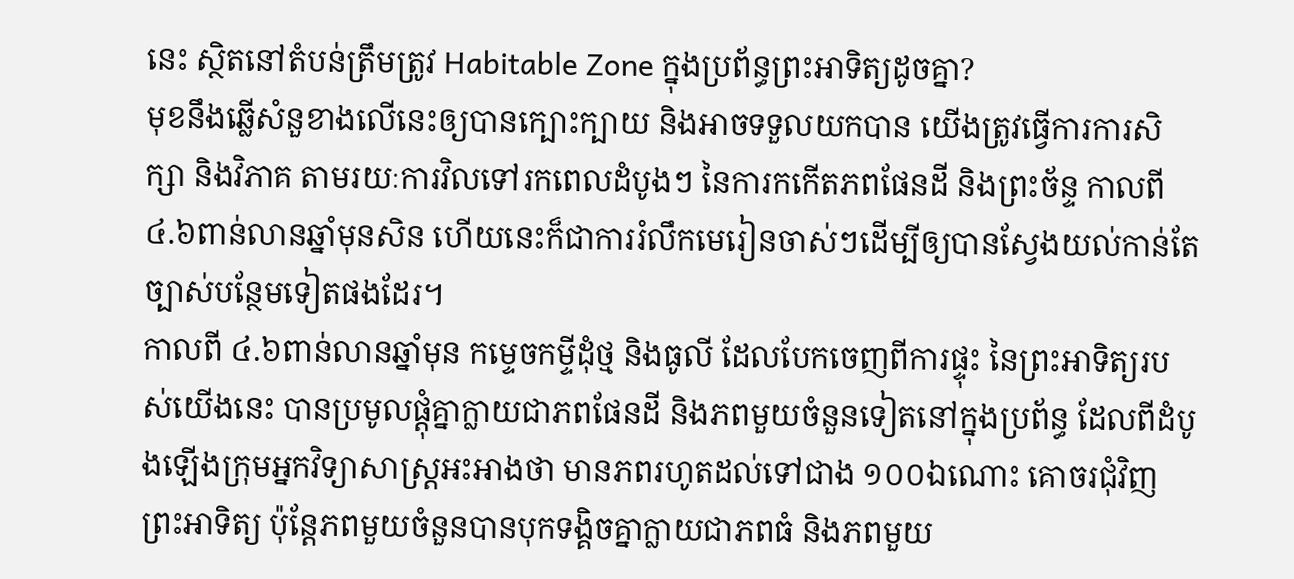នេះ ស្ថិតនៅតំបន់ត្រឹមត្រូវ Habitable Zone ក្នុងប្រព័ន្ធព្រះអាទិត្យដូចគ្នា?
មុខនឹងឆ្លើសំនួខាងលើនេះឲ្យបានក្បោះក្បាយ និងអាចទទួលយកបាន យើងត្រូវធ្វើការការសិក្សា និងវិភាគ តាមរយៈការវិលទៅរកពេលដំបូងៗ នៃការកកើតភពផែនដី និងព្រះច័ន្ទ កាលពី ៤.៦ពាន់លានឆ្នាំមុនសិន ហើយនេះក៏ជាការរំលឹកមេរៀនចាស់ៗដើម្បីឲ្យបានស្វែងយល់កាន់តែច្បាស់បន្ថែមទៀតផងដែរ។
កាលពី ៤.៦ពាន់លានឆ្នាំមុន កម្ទេចកម្ទីដុំថ្ម និងធូលី ដែលបែកចេញពីការផ្ទុះ នៃព្រះអាទិត្យរបស់យើងនេះ បានប្រមូលផ្តុំគ្នាក្លាយជាភពផែនដី និងភពមួយចំនួនទៀតនៅក្នុងប្រព័ន្ធ ដែលពីដំបូងឡើងក្រុមអ្នកវិទ្យាសាស្ត្រអះអាងថា មានភពរហូតដល់ទៅជាង ១០០ឯណោះ គោចរជុំវិញព្រះអាទិត្យ ប៉ុន្តែភពមួយចំនួនបានបុកទង្គិចគ្នាក្លាយជាភពធំ និងភពមួយ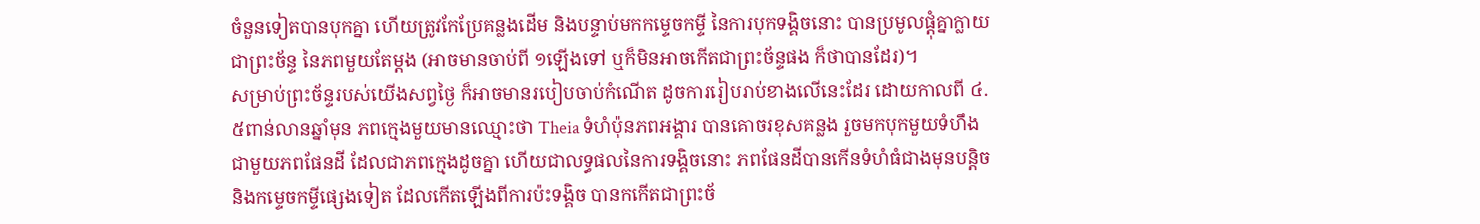ចំនួនទៀតបានបុកគ្នា ហើយត្រូវកែប្រែគន្លងដើម និងបន្ទាប់មកកម្ទេចកម្ទី នៃការបុកទង្គិចនោះ បានប្រមូលផ្តុំគ្នាក្លាយជាព្រះច័ន្ទ នៃភពមួយតែម្តង (អាចមានចាប់ពី ១ឡើងទៅ ឬក៏មិនអាចកើតជាព្រះច័ន្ទផង ក៏ថាបានដែរ)។
សម្រាប់ព្រះច័ន្ទរបស់យើងសព្វថ្ងៃ ក៏អាចមានរបៀបចាប់កំណើត ដូចការរៀបរាប់ខាងលើនេះដែរ ដោយកាលពី ៤.៥ពាន់លានឆ្នាំមុន ភពក្មេងមួយមានឈ្មោះថា Theia ទំហំប៉ុនភពអង្គារ បានគោចរខុសគន្លង រួចមកបុកមួយទំហឹងជាមួយភពផែនដី ដែលជាភពក្មេងដូចគ្នា ហើយជាលទ្ធផលនៃការទង្គិចនោះ ភពផែនដីបានកើនទំហំធំជាងមុនបន្តិច និងកម្ទេចកម្ទីផ្សេងទៀត ដែលកើតឡើងពីការប៉ះទង្គិច បានកកើតជាព្រះច័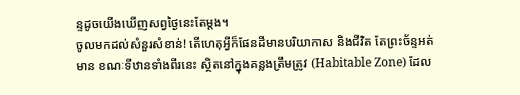ន្ទដូចយើងឃើញសព្វថ្ងៃនេះតែម្តង។
ចូលមកដល់សំនួរសំខាន់! តើហេតុអ្វីក៏ផែនដីមានបរិយាកាស និងជីវិត តែព្រះច័ន្ទអត់មាន ខណៈទីឋានទាំងពីរនេះ ស្ថិតនៅក្នុងគន្លងត្រឹមត្រូវ (Habitable Zone) ដែល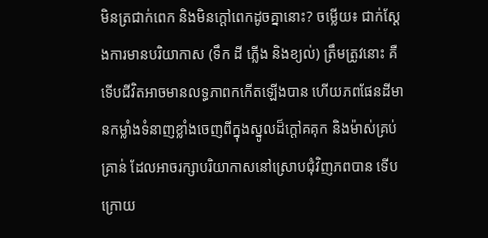មិនត្រជាក់ពេក និងមិនក្តៅពេកដូចគ្នានោះ? ចម្លើយ៖ ជាក់ស្តែងការមានបរិយាកាស (ទឹក ដី ភ្លើង និងខ្យល់) ត្រឹមត្រូវនោះ គឺទើបជីវិតអាចមានលទ្ធភាពកកើតឡើងបាន ហើយភពផែនដីមានកម្លាំងទំនាញខ្លាំងចេញពីក្នុងស្នូលដ៏ក្តៅគគុក និងម៉ាស់គ្រប់គ្រាន់ ដែលអាចរក្សាបរិយាកាសនៅស្រោបជុំវិញភពបាន ទើបក្រោយ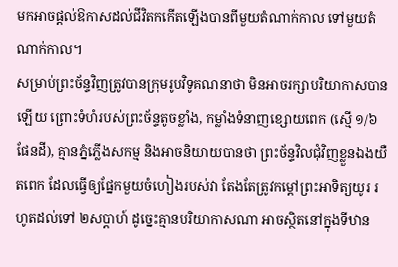មកអាចផ្តល់ឱកាសដល់ជីវិតកកើតឡើងបានពីមួយតំណាក់កាល ទៅមួយតំណាក់កាល។
សម្រាប់ព្រះច័ន្ទវិញត្រូវបានក្រុមរូបវិទូគណនាថា មិនអាចរក្សាបរិយាកាសបានឡើយ ព្រោះទំហំរបស់ព្រះច័ន្ទតូចខ្លាំង, កម្លាំងទំនាញខ្សោយពេក (ស្មើ ១/៦ ផែនដី), គ្មានភ្នំភ្លើងសកម្ម និងអាចនិយាយបានថា ព្រះច័ន្ទវិលជុំវិញខ្លួនឯងយឺតពេក ដែលធ្វើឲ្យផ្នែកមួយចំហៀងរបស់វា តែងតែត្រូវកម្តៅព្រះអាទិត្យយូរ រហូតដល់ទៅ ២សប្តាហ៍ ដូច្នេះគ្មានបរិយាកាសណា អាចស្ថិតនៅក្នុងទីឋាន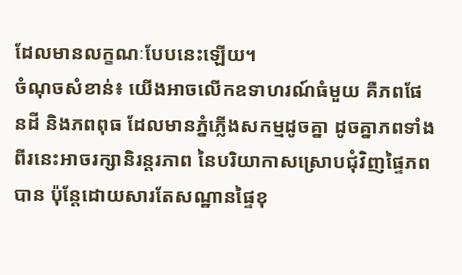ដែលមានលក្ខណៈបែបនេះឡើយ។
ចំណុចសំខាន់៖ យើងអាចលើកឧទាហរណ៍ធំមួយ គឺភពផែនដី និងភពពុធ ដែលមានភ្នំភ្លើងសកម្មដូចគ្នា ដូចគ្នាភពទាំងពីរនេះអាចរក្សានិរន្តរភាព នៃបរិយាកាសស្រោបជុំវិញផ្ទៃភពបាន ប៉ុន្តែដោយសារតែសណ្ឋានផ្ទៃខុ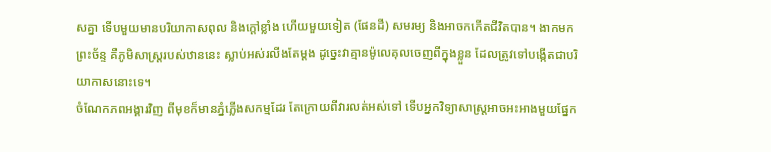សគ្នា ទើបមួយមានបរិយាកាសពុល និងក្តៅខ្លាំង ហើយមួយទៀត (ផែនដី) សមរម្យ និងអាចកកើតជីវិតបាន។ ងាកមកព្រះច័ន្ទ គឺភូមិសាស្ត្ររបស់ឋាននេះ ស្លាប់អស់រលីងតែម្តង ដូច្នេះវាគ្មានម៉ូលេគុលចេញពីក្នុងខ្លួន ដែលត្រូវទៅបង្កើតជាបរិយាកាសនោះទេ។
ចំណែកភពអង្គារវិញ ពីមុខក៏មានភ្នំភ្លើងសកម្មដែរ តែក្រោយពីវារលត់អស់ទៅ ទើបអ្នកវិទ្យាសាស្ត្រអាចអះអាងមួយផ្នែក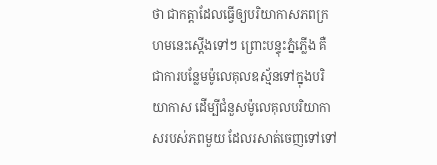ថា ជាកត្តាដែលធ្វើឲ្យបរិយាកាសភពក្រហមនេះស្តើងទៅៗ ព្រោះបន្ទុះភ្នំភ្លើង គឺជាការបន្លែមម៉ូលេគុលឧស្ម័នទៅក្នុងបរិយាកាស ដើម្បីជំនួសម៉ូលេគុលបរិយាកាសរបស់ភពមួយ ដែលរសាត់ចេញទៅទៅ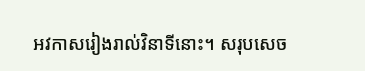អវកាសរៀងរាល់វិនាទីនោះ។ សរុបសេច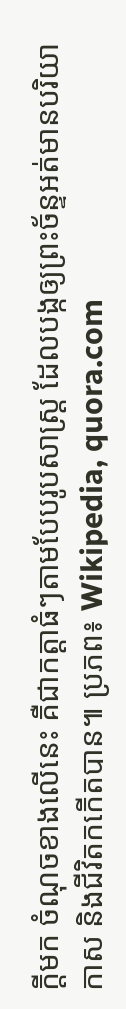ក្តីមក ចំណុចខាងលើនេះ គឺជាកត្តាធំៗតាមបែបរូបសាស្ត្រ ដែលបង្កឲ្យព្រះច័ន្ទអត់មានបរិយាកាស និងជីវិតកកើតបាន៕ ប្រភព៖ Wikipedia, quora.com